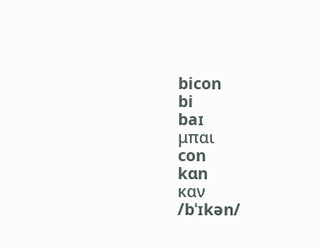bicon
bi
baɪ
μπαι
con
kɑn
καν
/bˈɪkən/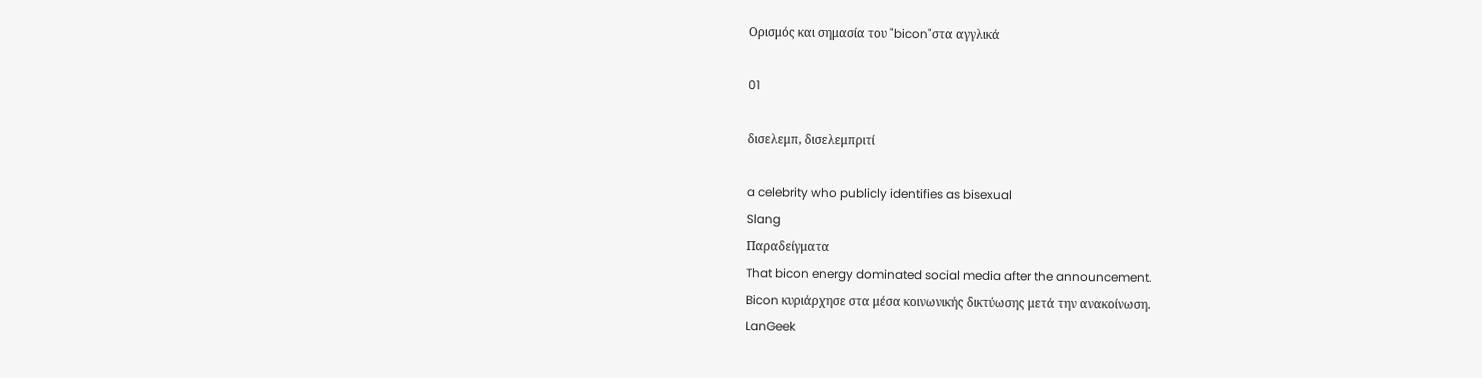Ορισμός και σημασία του "bicon"στα αγγλικά

01

δισελεμπ, δισελεμπριτί

a celebrity who publicly identifies as bisexual
Slang
Παραδείγματα
That bicon energy dominated social media after the announcement.
Bicon κυριάρχησε στα μέσα κοινωνικής δικτύωσης μετά την ανακοίνωση.
LanGeek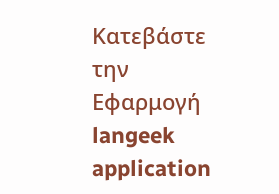Κατεβάστε την Εφαρμογή
langeek application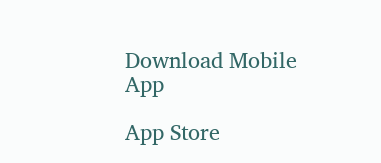Download Mobile App

App Store